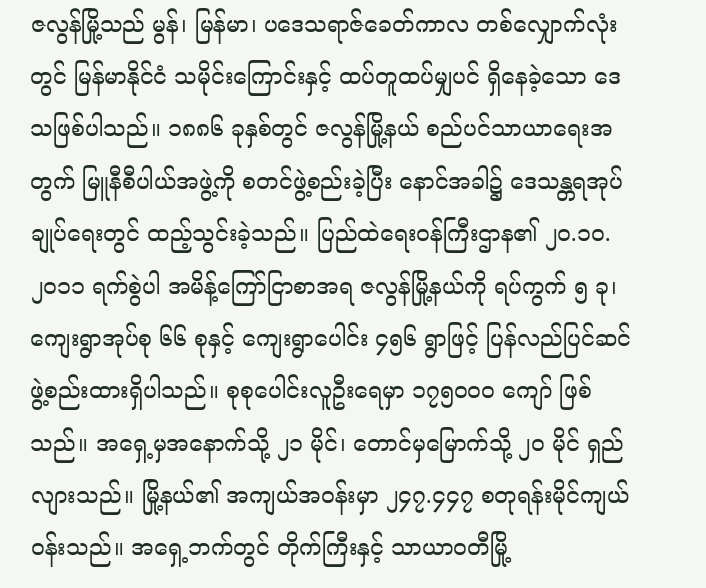ဇလွန်မြို့သည် မွန်၊ မြန်မာ၊ ပဒေသရာဇ်ခေတ်ကာလ တစ်လျှောက်လုံးတွင် မြန်မာနိုင်ငံ သမိုင်းကြောင်းနှင့် ထပ်တူထပ်မျှပင် ရှိနေခဲ့သော ဒေသဖြစ်ပါသည်။ ၁၈၈၆ ခုနှစ်တွင် ဇလွန်မြို့နယ် စည်ပင်သာယာရေးအတွက် မြူနီစီပါယ်အဖွဲ့ကို စတင်ဖွဲ့စည်းခဲ့ပြီး နောင်အခါ၌ ဒေသန္တရအုပ်ချုပ်ရေးတွင် ထည့်သွင်းခဲ့သည်။ ပြည်ထဲရေးဝန်ကြီးဌာန၏ ၂၀.၁၀.၂၀၁၁ ရက်စွဲပါ အမိန့်ကြော်ငြာစာအရ ဇလွန်မြို့နယ်ကို ရပ်ကွက် ၅ ခု၊ ကျေးရွာအုပ်စု ၆၆ စုနှင့် ကျေးရွာပေါင်း ၄၅၆ ရွာဖြင့် ပြန်လည်ပြင်ဆင်ဖွဲ့စည်းထားရှိပါသည်။ စုစုပေါင်းလူဦးရေမှာ ၁၇၅၀၀၀ ကျော် ဖြစ်သည်။ အရှေ့မှအနောက်သို့ ၂၁ မိုင်၊ တောင်မှမြောက်သို့ ၂၀ မိုင် ရှည်လျားသည်။ မြို့နယ်၏ အကျယ်အဝန်းမှာ ၂၄၇.၄၄၇ စတုရန်းမိုင်ကျယ်ဝန်းသည်။ အရှေ့ဘက်တွင် တိုက်ကြီးနှင့် သာယာဝတီမြို့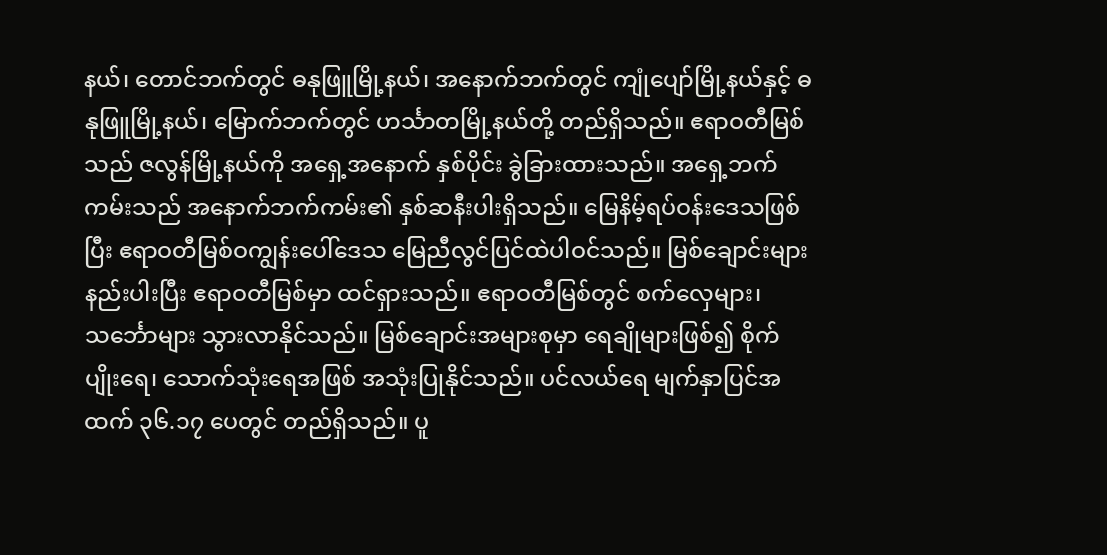နယ်၊ တောင်ဘက်တွင် ဓနုဖြူမြို့နယ်၊ အနောက်ဘက်တွင် ကျုံပျော်မြို့နယ်နှင့် ဓနုဖြူမြို့နယ်၊ မြောက်ဘက်တွင် ဟင်္သာတမြို့နယ်တို့ တည်ရှိသည်။ ဧရာဝတီမြစ်သည် ဇလွန်မြို့နယ်ကို အရှေ့အနောက် နှစ်ပိုင်း ခွဲခြားထားသည်။ အရှေ့ဘက်ကမ်းသည် အနောက်ဘက်ကမ်း၏ နှစ်ဆနီးပါးရှိသည်။ မြေနိမ့်ရပ်ဝန်းဒေသဖြစ်ပြီး ဧရာဝတီမြစ်ဝကျွန်းပေါ်ဒေသ မြေညီလွင်ပြင်ထဲပါဝင်သည်။ မြစ်ချောင်းများ နည်းပါးပြီး ဧရာဝတီမြစ်မှာ ထင်ရှားသည်။ ဧရာဝတီမြစ်တွင် စက်လှေများ၊ သင်္ဘောများ သွားလာနိုင်သည်။ မြစ်ချောင်းအများစုမှာ ရေချိုများဖြစ်၍ စိုက်ပျိုးရေ၊ သောက်သုံးရေအဖြစ် အသုံးပြုနိုင်သည်။ ပင်လယ်ရေ မျက်နှာပြင်အထက် ၃၆.၁၇ ပေတွင် တည်ရှိသည်။ ပူ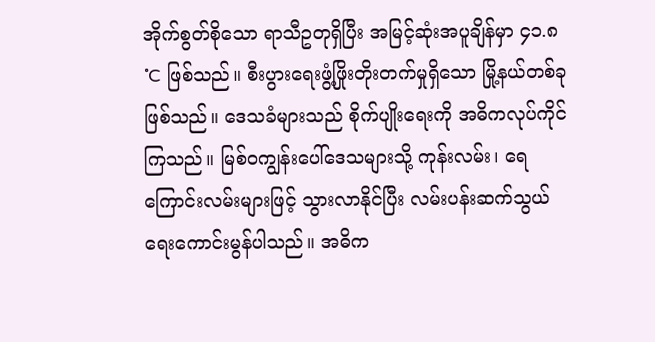အိုက်စွတ်စိုသော ရာသီဥတုရှိပြီး အမြင့်ဆုံးအပူချိန်မှာ ၄၁.၈˚C ဖြစ်သည်။ စီးပွားရေးဖွံ့ဖြိုးတိုးတက်မှုရှိသော မြို့နယ်တစ်ခုဖြစ်သည်။ ဒေသခံများသည် စိုက်ပျိုးရေးကို အဓိကလုပ်ကိုင်ကြသည်။ မြစ်ဝကျွန်းပေါ်ဒေသများသို့ ကုန်းလမ်း၊ ရေကြောင်းလမ်းများဖြင့် သွားလာနိုင်ပြီး လမ်းပန်းဆက်သွယ်ရေးကောင်းမွန်ပါသည်။ အဓိက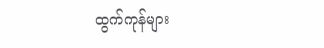ထွက်ကုန်များ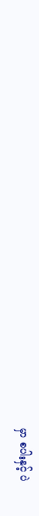မှာ စပါးနှင့် ပဲ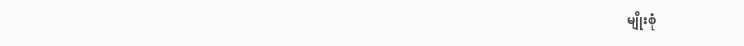မျိုးစုံ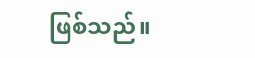ဖြစ်သည်။